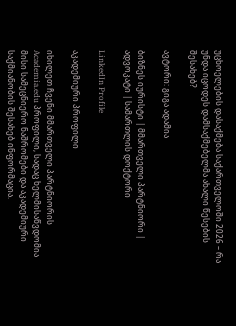უცხოელების დასაქმება საქართველოში 2026 – რა უნდა იცოდეს დამსაქმებელმა ახალი წესების შესახებ?

ავტორი: გიგა ადამია

ბიზნეს იურისტი | მმართველი პარტნიორი | ადვოკატი | სამართლის დოქტორი

LinkedIn Profile

აკადემიური პროფილი

იხილეთ ჩვენი მმართველი პარტნიორის Academia.edu პროფილი, სადაც ხელმისაწვდომია მისი სამეცნიერო ნაშრომები და აკადემიური საქმიანობის შესახებ ინფორმაცია.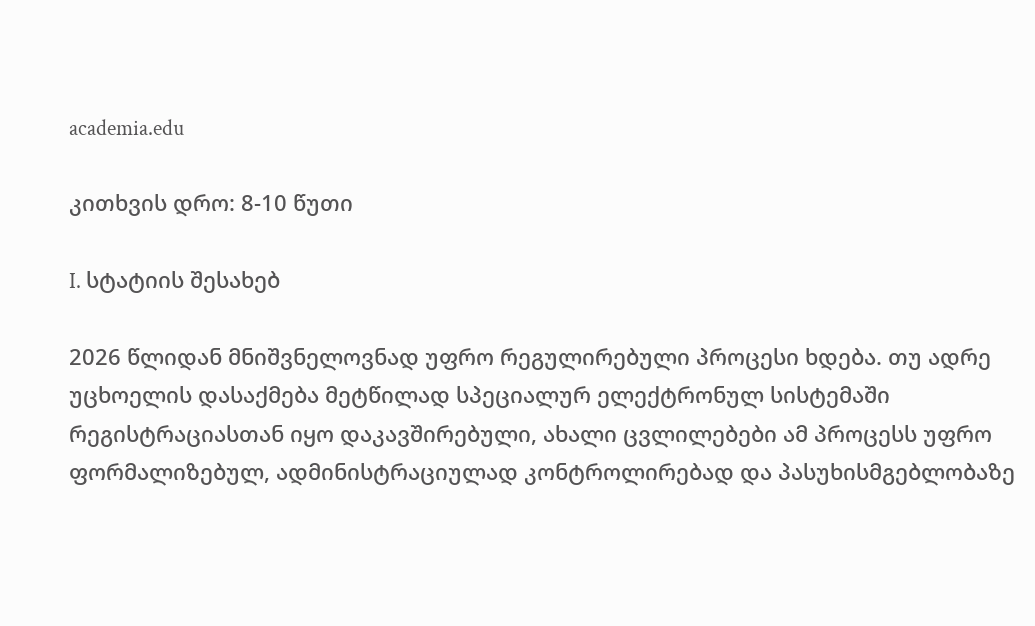academia.edu

კითხვის დრო: 8-10 წუთი

I. სტატიის შესახებ

2026 წლიდან მნიშვნელოვნად უფრო რეგულირებული პროცესი ხდება. თუ ადრე უცხოელის დასაქმება მეტწილად სპეციალურ ელექტრონულ სისტემაში რეგისტრაციასთან იყო დაკავშირებული, ახალი ცვლილებები ამ პროცესს უფრო ფორმალიზებულ, ადმინისტრაციულად კონტროლირებად და პასუხისმგებლობაზე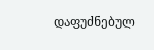დაფუძნებულ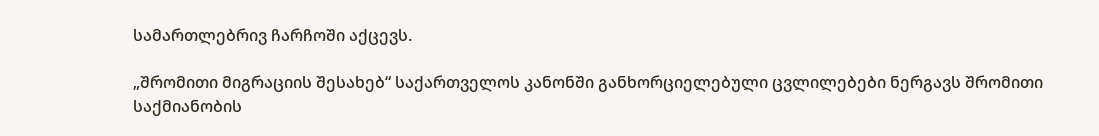სამართლებრივ ჩარჩოში აქცევს.

„შრომითი მიგრაციის შესახებ“ საქართველოს კანონში განხორციელებული ცვლილებები ნერგავს შრომითი საქმიანობის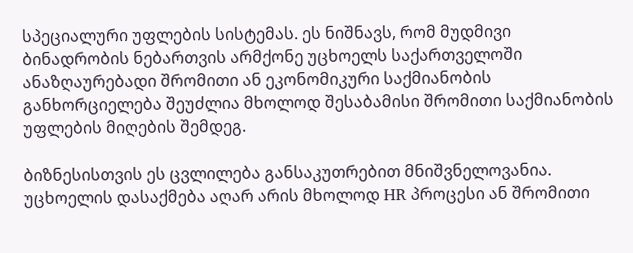სპეციალური უფლების სისტემას. ეს ნიშნავს, რომ მუდმივი ბინადრობის ნებართვის არმქონე უცხოელს საქართველოში ანაზღაურებადი შრომითი ან ეკონომიკური საქმიანობის განხორციელება შეუძლია მხოლოდ შესაბამისი შრომითი საქმიანობის უფლების მიღების შემდეგ.

ბიზნესისთვის ეს ცვლილება განსაკუთრებით მნიშვნელოვანია. უცხოელის დასაქმება აღარ არის მხოლოდ HR პროცესი ან შრომითი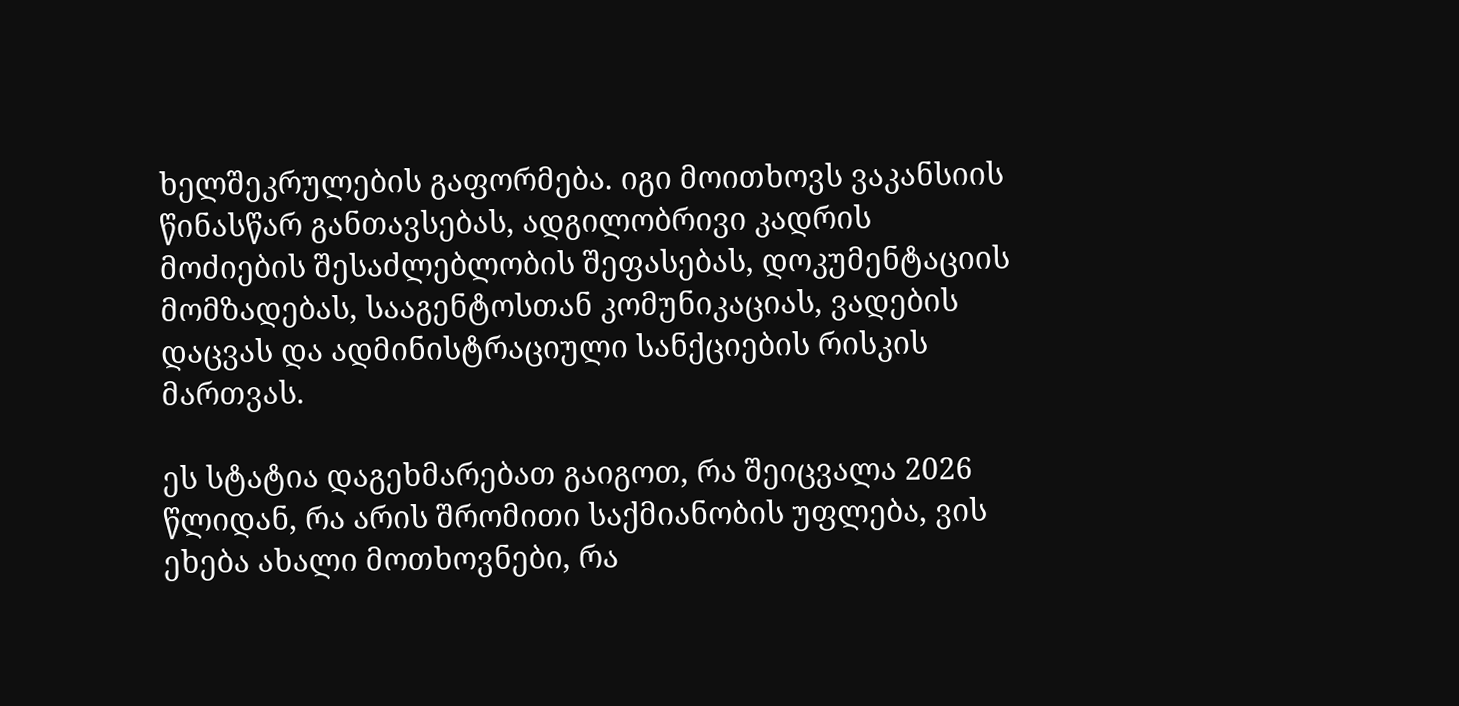ხელშეკრულების გაფორმება. იგი მოითხოვს ვაკანსიის წინასწარ განთავსებას, ადგილობრივი კადრის მოძიების შესაძლებლობის შეფასებას, დოკუმენტაციის მომზადებას, სააგენტოსთან კომუნიკაციას, ვადების დაცვას და ადმინისტრაციული სანქციების რისკის მართვას.

ეს სტატია დაგეხმარებათ გაიგოთ, რა შეიცვალა 2026 წლიდან, რა არის შრომითი საქმიანობის უფლება, ვის ეხება ახალი მოთხოვნები, რა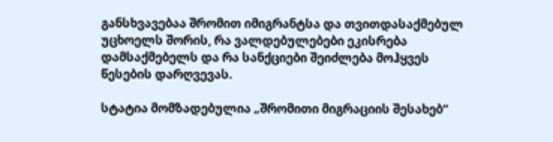განსხვავებაა შრომით იმიგრანტსა და თვითდასაქმებულ უცხოელს შორის, რა ვალდებულებები ეკისრება დამსაქმებელს და რა სანქციები შეიძლება მოჰყვეს წესების დარღვევას.

სტატია მომზადებულია „შრომითი მიგრაციის შესახებ“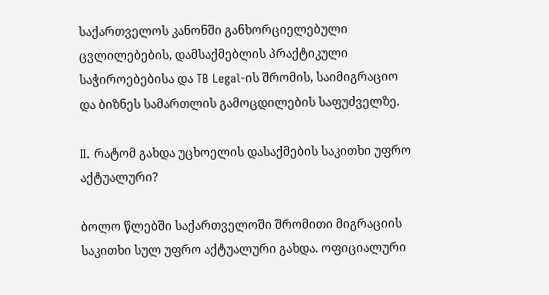საქართველოს კანონში განხორციელებული ცვლილებების, დამსაქმებლის პრაქტიკული საჭიროებებისა და TB Legal-ის შრომის, საიმიგრაციო და ბიზნეს სამართლის გამოცდილების საფუძველზე.

II. რატომ გახდა უცხოელის დასაქმების საკითხი უფრო აქტუალური?

ბოლო წლებში საქართველოში შრომითი მიგრაციის საკითხი სულ უფრო აქტუალური გახდა. ოფიციალური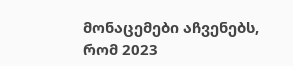მონაცემები აჩვენებს, რომ 2023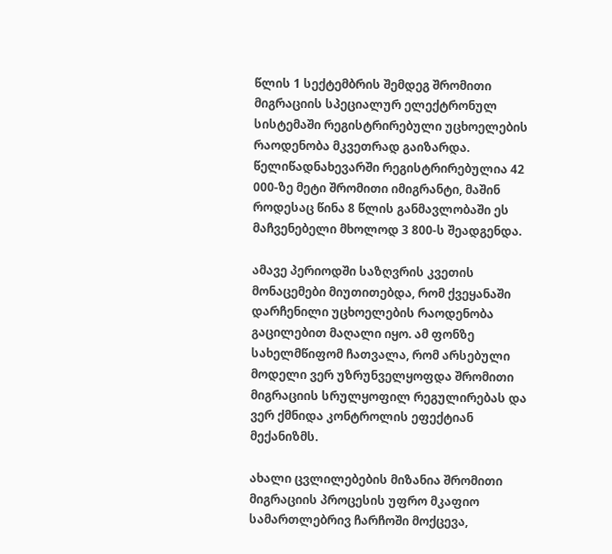წლის 1 სექტემბრის შემდეგ შრომითი მიგრაციის სპეციალურ ელექტრონულ სისტემაში რეგისტრირებული უცხოელების რაოდენობა მკვეთრად გაიზარდა. წელიწადნახევარში რეგისტრირებულია 42 000-ზე მეტი შრომითი იმიგრანტი, მაშინ როდესაც წინა 8 წლის განმავლობაში ეს მაჩვენებელი მხოლოდ 3 800-ს შეადგენდა.

ამავე პერიოდში საზღვრის კვეთის მონაცემები მიუთითებდა, რომ ქვეყანაში დარჩენილი უცხოელების რაოდენობა გაცილებით მაღალი იყო. ამ ფონზე სახელმწიფომ ჩათვალა, რომ არსებული მოდელი ვერ უზრუნველყოფდა შრომითი მიგრაციის სრულყოფილ რეგულირებას და ვერ ქმნიდა კონტროლის ეფექტიან მექანიზმს.

ახალი ცვლილებების მიზანია შრომითი მიგრაციის პროცესის უფრო მკაფიო სამართლებრივ ჩარჩოში მოქცევა,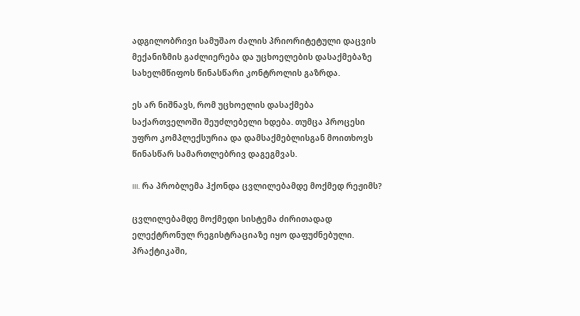ადგილობრივი სამუშაო ძალის პრიორიტეტული დაცვის მექანიზმის გაძლიერება და უცხოელების დასაქმებაზე სახელმწიფოს წინასწარი კონტროლის გაზრდა.

ეს არ ნიშნავს, რომ უცხოელის დასაქმება საქართველოში შეუძლებელი ხდება. თუმცა პროცესი უფრო კომპლექსურია და დამსაქმებლისგან მოითხოვს წინასწარ სამართლებრივ დაგეგმვას.

III. რა პრობლემა ჰქონდა ცვლილებამდე მოქმედ რეჟიმს?

ცვლილებამდე მოქმედი სისტემა ძირითადად ელექტრონულ რეგისტრაციაზე იყო დაფუძნებული. პრაქტიკაში,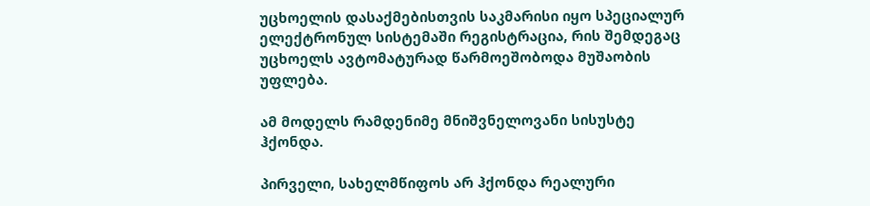უცხოელის დასაქმებისთვის საკმარისი იყო სპეციალურ ელექტრონულ სისტემაში რეგისტრაცია, რის შემდეგაც უცხოელს ავტომატურად წარმოეშობოდა მუშაობის უფლება.

ამ მოდელს რამდენიმე მნიშვნელოვანი სისუსტე ჰქონდა.

პირველი, სახელმწიფოს არ ჰქონდა რეალური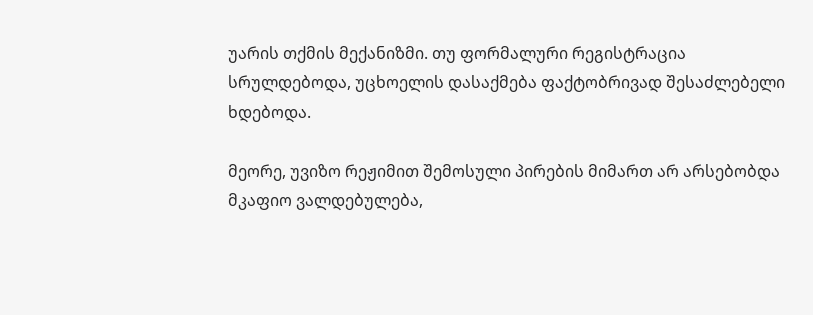უარის თქმის მექანიზმი. თუ ფორმალური რეგისტრაცია სრულდებოდა, უცხოელის დასაქმება ფაქტობრივად შესაძლებელი ხდებოდა.

მეორე, უვიზო რეჟიმით შემოსული პირების მიმართ არ არსებობდა მკაფიო ვალდებულება,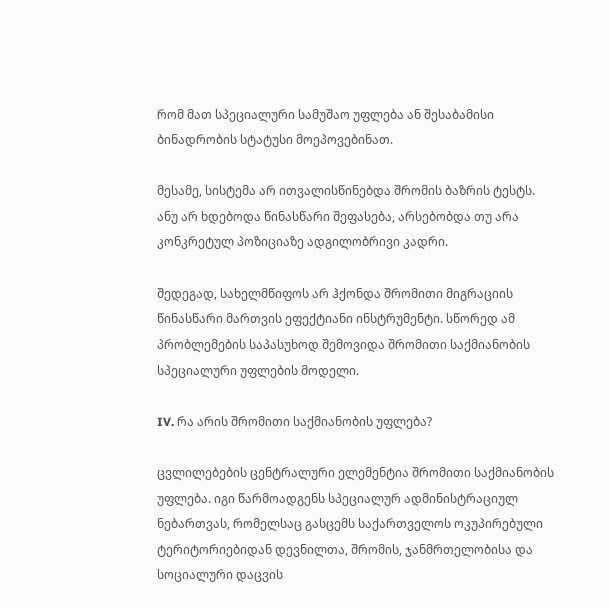რომ მათ სპეციალური სამუშაო უფლება ან შესაბამისი ბინადრობის სტატუსი მოეპოვებინათ.

მესამე, სისტემა არ ითვალისწინებდა შრომის ბაზრის ტესტს. ანუ არ ხდებოდა წინასწარი შეფასება, არსებობდა თუ არა კონკრეტულ პოზიციაზე ადგილობრივი კადრი.

შედეგად, სახელმწიფოს არ ჰქონდა შრომითი მიგრაციის წინასწარი მართვის ეფექტიანი ინსტრუმენტი. სწორედ ამ პრობლემების საპასუხოდ შემოვიდა შრომითი საქმიანობის სპეციალური უფლების მოდელი.

IV. რა არის შრომითი საქმიანობის უფლება?

ცვლილებების ცენტრალური ელემენტია შრომითი საქმიანობის უფლება. იგი წარმოადგენს სპეციალურ ადმინისტრაციულ ნებართვას, რომელსაც გასცემს საქართველოს ოკუპირებული ტერიტორიებიდან დევნილთა, შრომის, ჯანმრთელობისა და სოციალური დაცვის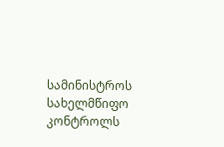სამინისტროს სახელმწიფო კონტროლს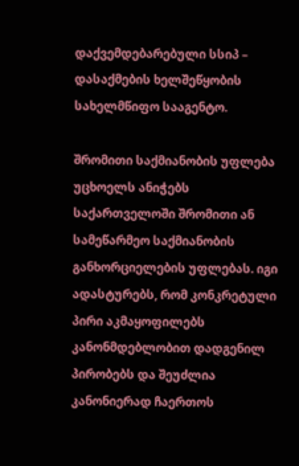დაქვემდებარებული სსიპ – დასაქმების ხელშეწყობის სახელმწიფო სააგენტო.

შრომითი საქმიანობის უფლება უცხოელს ანიჭებს საქართველოში შრომითი ან სამეწარმეო საქმიანობის განხორციელების უფლებას. იგი ადასტურებს, რომ კონკრეტული პირი აკმაყოფილებს კანონმდებლობით დადგენილ პირობებს და შეუძლია კანონიერად ჩაერთოს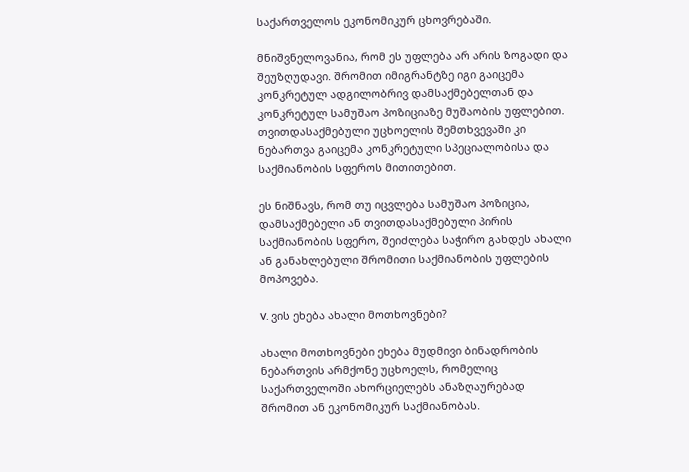საქართველოს ეკონომიკურ ცხოვრებაში.

მნიშვნელოვანია, რომ ეს უფლება არ არის ზოგადი და შეუზღუდავი. შრომით იმიგრანტზე იგი გაიცემა კონკრეტულ ადგილობრივ დამსაქმებელთან და კონკრეტულ სამუშაო პოზიციაზე მუშაობის უფლებით. თვითდასაქმებული უცხოელის შემთხვევაში კი ნებართვა გაიცემა კონკრეტული სპეციალობისა და საქმიანობის სფეროს მითითებით.

ეს ნიშნავს, რომ თუ იცვლება სამუშაო პოზიცია, დამსაქმებელი ან თვითდასაქმებული პირის საქმიანობის სფერო, შეიძლება საჭირო გახდეს ახალი ან განახლებული შრომითი საქმიანობის უფლების მოპოვება.

V. ვის ეხება ახალი მოთხოვნები?

ახალი მოთხოვნები ეხება მუდმივი ბინადრობის ნებართვის არმქონე უცხოელს, რომელიც საქართველოში ახორციელებს ანაზღაურებად შრომით ან ეკონომიკურ საქმიანობას.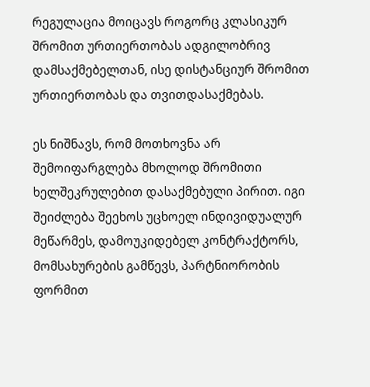რეგულაცია მოიცავს როგორც კლასიკურ შრომით ურთიერთობას ადგილობრივ დამსაქმებელთან, ისე დისტანციურ შრომით ურთიერთობას და თვითდასაქმებას.

ეს ნიშნავს, რომ მოთხოვნა არ შემოიფარგლება მხოლოდ შრომითი ხელშეკრულებით დასაქმებული პირით. იგი შეიძლება შეეხოს უცხოელ ინდივიდუალურ მეწარმეს, დამოუკიდებელ კონტრაქტორს, მომსახურების გამწევს, პარტნიორობის ფორმით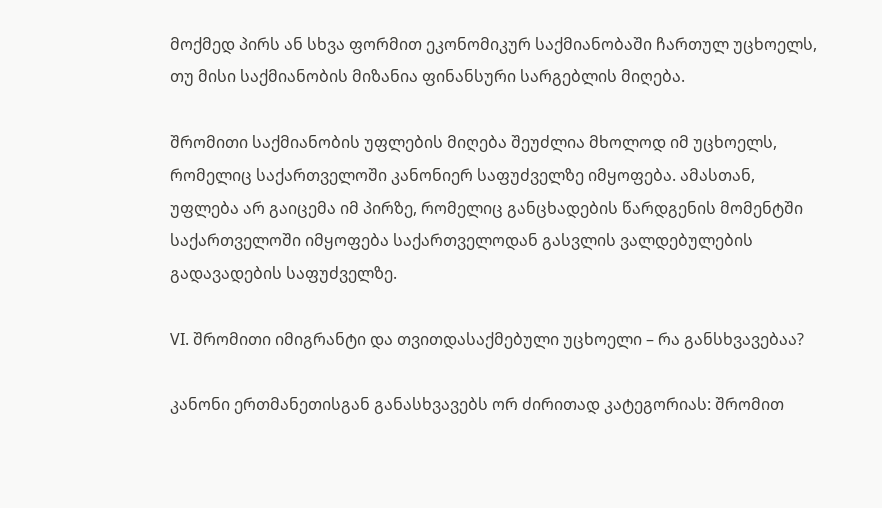მოქმედ პირს ან სხვა ფორმით ეკონომიკურ საქმიანობაში ჩართულ უცხოელს, თუ მისი საქმიანობის მიზანია ფინანსური სარგებლის მიღება.

შრომითი საქმიანობის უფლების მიღება შეუძლია მხოლოდ იმ უცხოელს, რომელიც საქართველოში კანონიერ საფუძველზე იმყოფება. ამასთან, უფლება არ გაიცემა იმ პირზე, რომელიც განცხადების წარდგენის მომენტში საქართველოში იმყოფება საქართველოდან გასვლის ვალდებულების გადავადების საფუძველზე.

VI. შრომითი იმიგრანტი და თვითდასაქმებული უცხოელი – რა განსხვავებაა?

კანონი ერთმანეთისგან განასხვავებს ორ ძირითად კატეგორიას: შრომით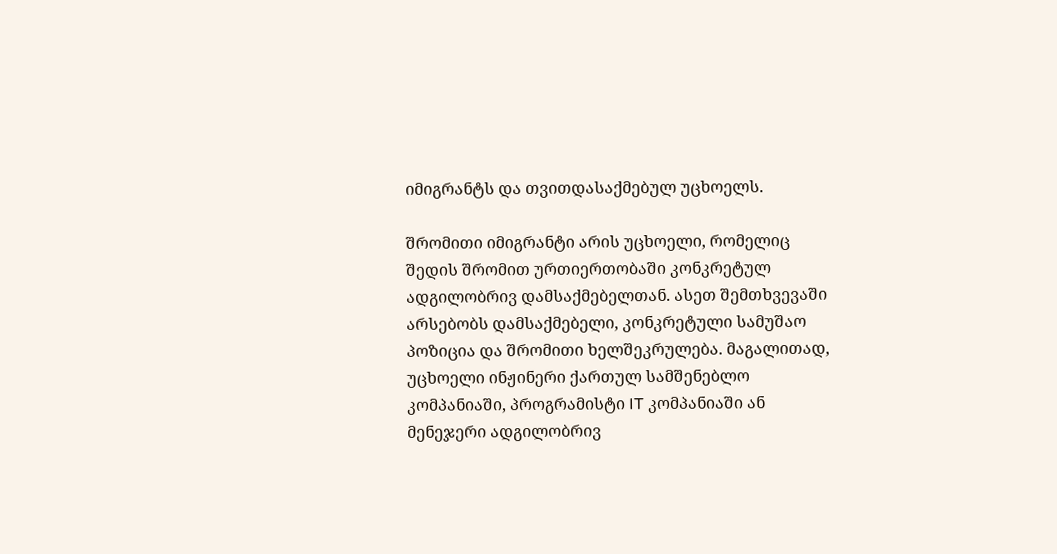იმიგრანტს და თვითდასაქმებულ უცხოელს.

შრომითი იმიგრანტი არის უცხოელი, რომელიც შედის შრომით ურთიერთობაში კონკრეტულ ადგილობრივ დამსაქმებელთან. ასეთ შემთხვევაში არსებობს დამსაქმებელი, კონკრეტული სამუშაო პოზიცია და შრომითი ხელშეკრულება. მაგალითად, უცხოელი ინჟინერი ქართულ სამშენებლო კომპანიაში, პროგრამისტი IT კომპანიაში ან მენეჯერი ადგილობრივ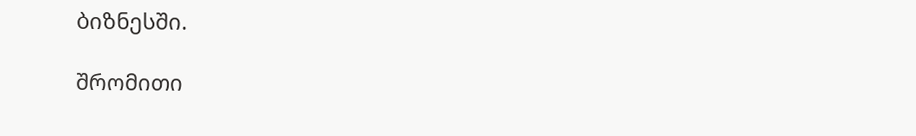ბიზნესში.

შრომითი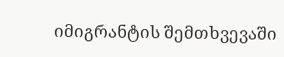იმიგრანტის შემთხვევაში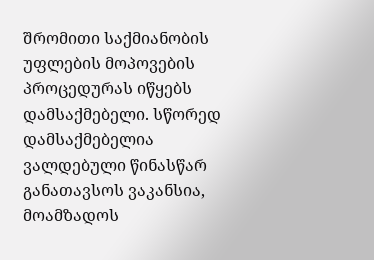შრომითი საქმიანობის უფლების მოპოვების პროცედურას იწყებს დამსაქმებელი. სწორედ დამსაქმებელია ვალდებული წინასწარ განათავსოს ვაკანსია, მოამზადოს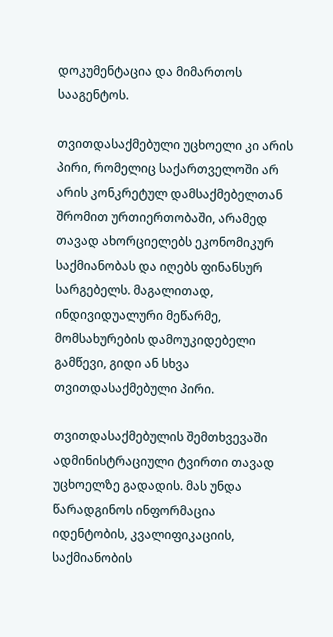დოკუმენტაცია და მიმართოს სააგენტოს.

თვითდასაქმებული უცხოელი კი არის პირი, რომელიც საქართველოში არ არის კონკრეტულ დამსაქმებელთან შრომით ურთიერთობაში, არამედ თავად ახორციელებს ეკონომიკურ საქმიანობას და იღებს ფინანსურ სარგებელს. მაგალითად, ინდივიდუალური მეწარმე, მომსახურების დამოუკიდებელი გამწევი, გიდი ან სხვა თვითდასაქმებული პირი.

თვითდასაქმებულის შემთხვევაში ადმინისტრაციული ტვირთი თავად უცხოელზე გადადის. მას უნდა წარადგინოს ინფორმაცია იდენტობის, კვალიფიკაციის, საქმიანობის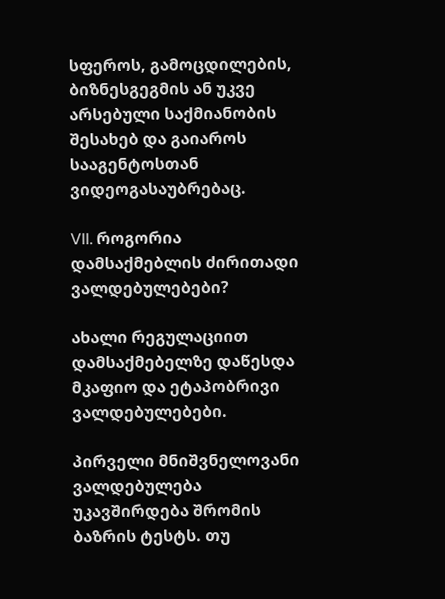სფეროს, გამოცდილების, ბიზნესგეგმის ან უკვე არსებული საქმიანობის შესახებ და გაიაროს სააგენტოსთან ვიდეოგასაუბრებაც.

VII. როგორია დამსაქმებლის ძირითადი ვალდებულებები?

ახალი რეგულაციით დამსაქმებელზე დაწესდა მკაფიო და ეტაპობრივი ვალდებულებები.

პირველი მნიშვნელოვანი ვალდებულება უკავშირდება შრომის ბაზრის ტესტს. თუ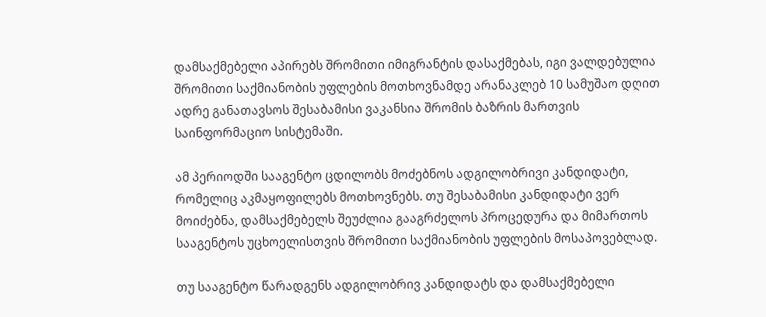დამსაქმებელი აპირებს შრომითი იმიგრანტის დასაქმებას, იგი ვალდებულია შრომითი საქმიანობის უფლების მოთხოვნამდე არანაკლებ 10 სამუშაო დღით ადრე განათავსოს შესაბამისი ვაკანსია შრომის ბაზრის მართვის საინფორმაციო სისტემაში.

ამ პერიოდში სააგენტო ცდილობს მოძებნოს ადგილობრივი კანდიდატი, რომელიც აკმაყოფილებს მოთხოვნებს. თუ შესაბამისი კანდიდატი ვერ მოიძებნა, დამსაქმებელს შეუძლია გააგრძელოს პროცედურა და მიმართოს სააგენტოს უცხოელისთვის შრომითი საქმიანობის უფლების მოსაპოვებლად.

თუ სააგენტო წარადგენს ადგილობრივ კანდიდატს და დამსაქმებელი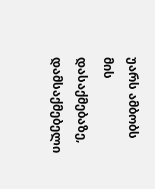უარს ამბობს მის დასაქმებაზე, დამსაქმებელი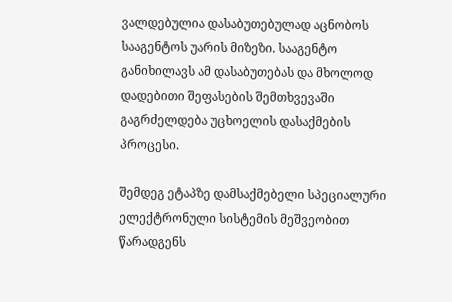ვალდებულია დასაბუთებულად აცნობოს სააგენტოს უარის მიზეზი. სააგენტო განიხილავს ამ დასაბუთებას და მხოლოდ დადებითი შეფასების შემთხვევაში გაგრძელდება უცხოელის დასაქმების პროცესი.

შემდეგ ეტაპზე დამსაქმებელი სპეციალური ელექტრონული სისტემის მეშვეობით წარადგენს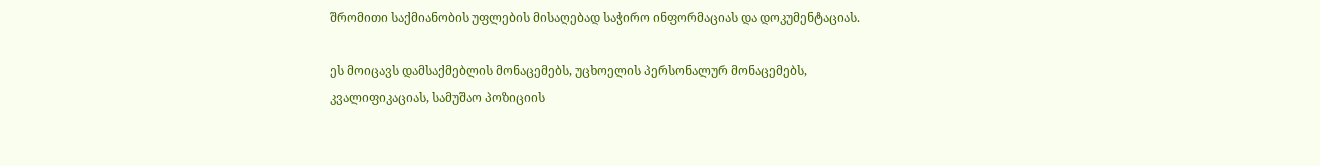შრომითი საქმიანობის უფლების მისაღებად საჭირო ინფორმაციას და დოკუმენტაციას.

ეს მოიცავს დამსაქმებლის მონაცემებს, უცხოელის პერსონალურ მონაცემებს, კვალიფიკაციას, სამუშაო პოზიციის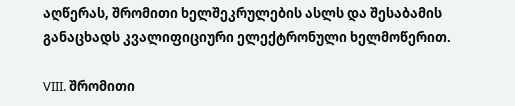აღწერას, შრომითი ხელშეკრულების ასლს და შესაბამის განაცხადს კვალიფიციური ელექტრონული ხელმოწერით.

VIII. შრომითი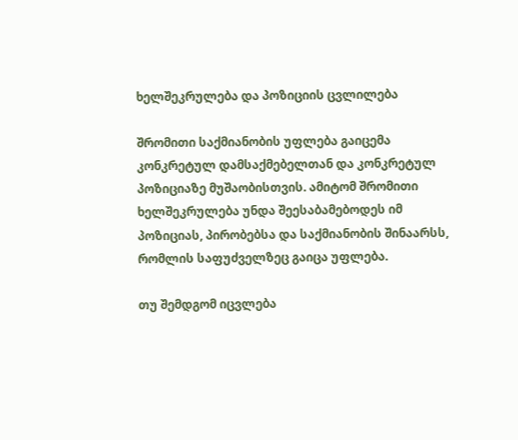ხელშეკრულება და პოზიციის ცვლილება

შრომითი საქმიანობის უფლება გაიცემა კონკრეტულ დამსაქმებელთან და კონკრეტულ პოზიციაზე მუშაობისთვის. ამიტომ შრომითი ხელშეკრულება უნდა შეესაბამებოდეს იმ პოზიციას, პირობებსა და საქმიანობის შინაარსს, რომლის საფუძველზეც გაიცა უფლება.

თუ შემდგომ იცვლება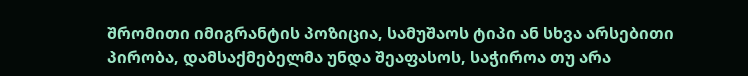შრომითი იმიგრანტის პოზიცია, სამუშაოს ტიპი ან სხვა არსებითი პირობა, დამსაქმებელმა უნდა შეაფასოს, საჭიროა თუ არა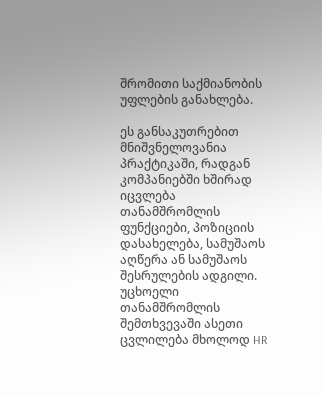შრომითი საქმიანობის უფლების განახლება.

ეს განსაკუთრებით მნიშვნელოვანია პრაქტიკაში, რადგან კომპანიებში ხშირად იცვლება თანამშრომლის ფუნქციები, პოზიციის დასახელება, სამუშაოს აღწერა ან სამუშაოს შესრულების ადგილი. უცხოელი თანამშრომლის შემთხვევაში ასეთი ცვლილება მხოლოდ HR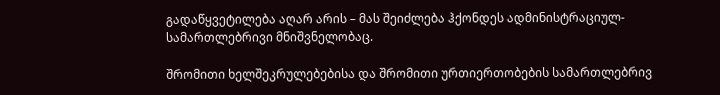გადაწყვეტილება აღარ არის – მას შეიძლება ჰქონდეს ადმინისტრაციულ-სამართლებრივი მნიშვნელობაც.

შრომითი ხელშეკრულებებისა და შრომითი ურთიერთობების სამართლებრივ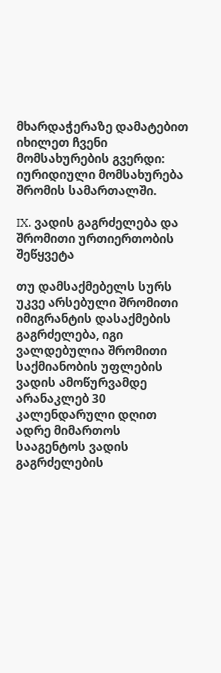მხარდაჭერაზე დამატებით იხილეთ ჩვენი მომსახურების გვერდი: იურიდიული მომსახურება შრომის სამართალში.

IX. ვადის გაგრძელება და შრომითი ურთიერთობის შეწყვეტა

თუ დამსაქმებელს სურს უკვე არსებული შრომითი იმიგრანტის დასაქმების გაგრძელება, იგი ვალდებულია შრომითი საქმიანობის უფლების ვადის ამოწურვამდე არანაკლებ 30 კალენდარული დღით ადრე მიმართოს სააგენტოს ვადის გაგრძელების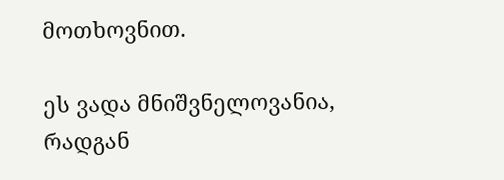მოთხოვნით.

ეს ვადა მნიშვნელოვანია, რადგან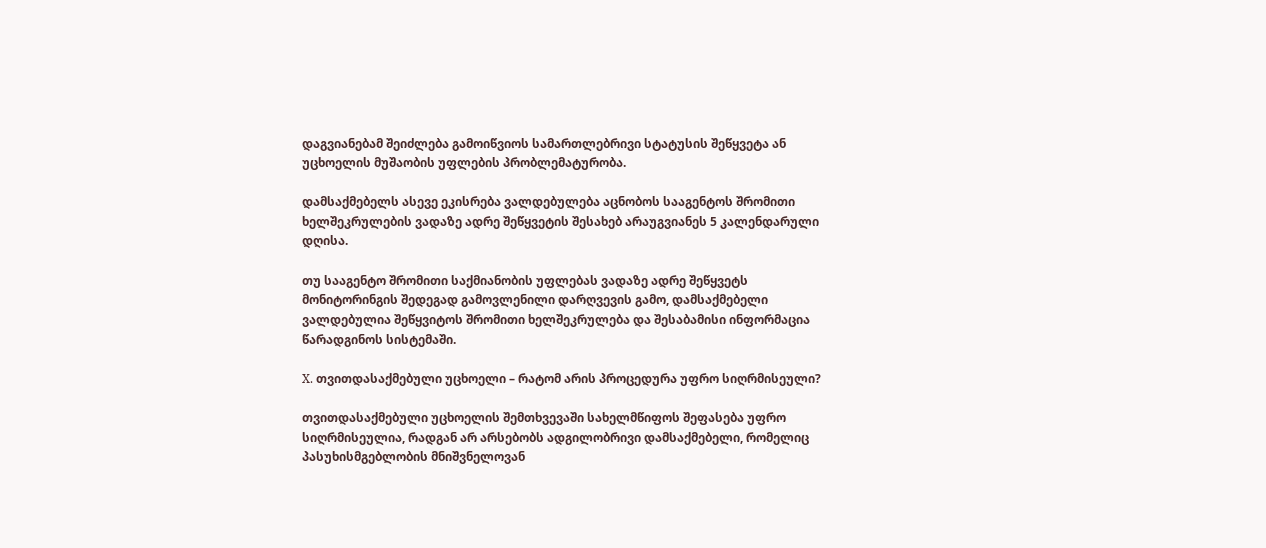დაგვიანებამ შეიძლება გამოიწვიოს სამართლებრივი სტატუსის შეწყვეტა ან უცხოელის მუშაობის უფლების პრობლემატურობა.

დამსაქმებელს ასევე ეკისრება ვალდებულება აცნობოს სააგენტოს შრომითი ხელშეკრულების ვადაზე ადრე შეწყვეტის შესახებ არაუგვიანეს 5 კალენდარული დღისა.

თუ სააგენტო შრომითი საქმიანობის უფლებას ვადაზე ადრე შეწყვეტს მონიტორინგის შედეგად გამოვლენილი დარღვევის გამო, დამსაქმებელი ვალდებულია შეწყვიტოს შრომითი ხელშეკრულება და შესაბამისი ინფორმაცია წარადგინოს სისტემაში.

X. თვითდასაქმებული უცხოელი – რატომ არის პროცედურა უფრო სიღრმისეული?

თვითდასაქმებული უცხოელის შემთხვევაში სახელმწიფოს შეფასება უფრო სიღრმისეულია, რადგან არ არსებობს ადგილობრივი დამსაქმებელი, რომელიც პასუხისმგებლობის მნიშვნელოვან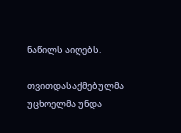ნაწილს აიღებს.

თვითდასაქმებულმა უცხოელმა უნდა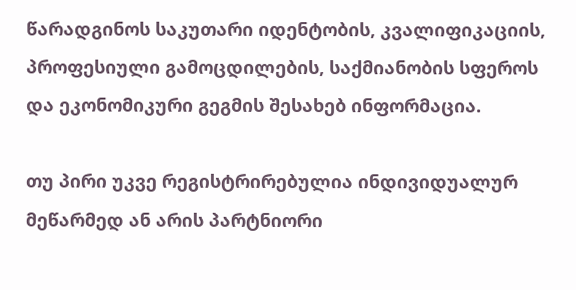წარადგინოს საკუთარი იდენტობის, კვალიფიკაციის, პროფესიული გამოცდილების, საქმიანობის სფეროს და ეკონომიკური გეგმის შესახებ ინფორმაცია.

თუ პირი უკვე რეგისტრირებულია ინდივიდუალურ მეწარმედ ან არის პარტნიორი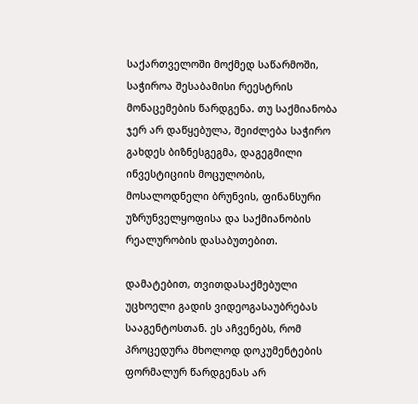საქართველოში მოქმედ საწარმოში, საჭიროა შესაბამისი რეესტრის მონაცემების წარდგენა. თუ საქმიანობა ჯერ არ დაწყებულა, შეიძლება საჭირო გახდეს ბიზნესგეგმა, დაგეგმილი ინვესტიციის მოცულობის, მოსალოდნელი ბრუნვის, ფინანსური უზრუნველყოფისა და საქმიანობის რეალურობის დასაბუთებით.

დამატებით, თვითდასაქმებული უცხოელი გადის ვიდეოგასაუბრებას სააგენტოსთან. ეს აჩვენებს, რომ პროცედურა მხოლოდ დოკუმენტების ფორმალურ წარდგენას არ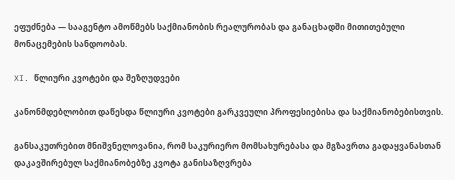ეფუძნება — სააგენტო ამოწმებს საქმიანობის რეალურობას და განაცხადში მითითებული მონაცემების სანდოობას.

XI. წლიური კვოტები და შეზღუდვები

კანონმდებლობით დაწესდა წლიური კვოტები გარკვეული პროფესიებისა და საქმიანობებისთვის.

განსაკუთრებით მნიშვნელოვანია, რომ საკურიერო მომსახურებასა და მგზავრთა გადაყვანასთან დაკავშირებულ საქმიანობებზე კვოტა განისაზღვრება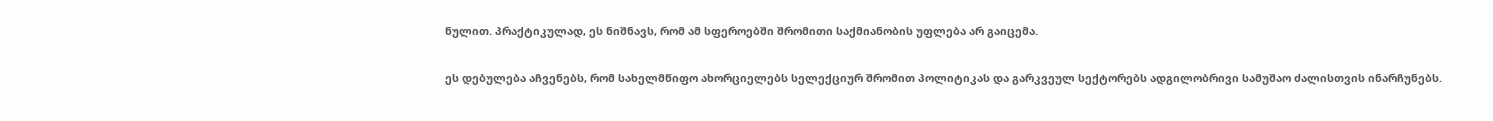ნულით. პრაქტიკულად, ეს ნიშნავს, რომ ამ სფეროებში შრომითი საქმიანობის უფლება არ გაიცემა.

ეს დებულება აჩვენებს, რომ სახელმწიფო ახორციელებს სელექციურ შრომით პოლიტიკას და გარკვეულ სექტორებს ადგილობრივი სამუშაო ძალისთვის ინარჩუნებს.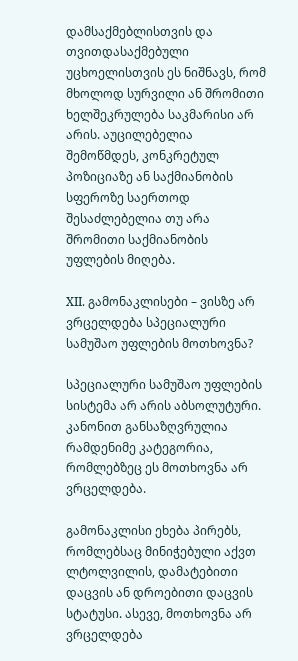დამსაქმებლისთვის და თვითდასაქმებული უცხოელისთვის ეს ნიშნავს, რომ მხოლოდ სურვილი ან შრომითი ხელშეკრულება საკმარისი არ არის. აუცილებელია შემოწმდეს, კონკრეტულ პოზიციაზე ან საქმიანობის სფეროზე საერთოდ შესაძლებელია თუ არა შრომითი საქმიანობის უფლების მიღება.

XII. გამონაკლისები – ვისზე არ ვრცელდება სპეციალური სამუშაო უფლების მოთხოვნა?

სპეციალური სამუშაო უფლების სისტემა არ არის აბსოლუტური. კანონით განსაზღვრულია რამდენიმე კატეგორია, რომლებზეც ეს მოთხოვნა არ ვრცელდება.

გამონაკლისი ეხება პირებს, რომლებსაც მინიჭებული აქვთ ლტოლვილის, დამატებითი დაცვის ან დროებითი დაცვის სტატუსი. ასევე, მოთხოვნა არ ვრცელდება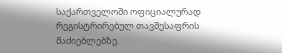საქართველოში ოფიციალურად რეგისტრირებულ თავშესაფრის მაძიებლებზე.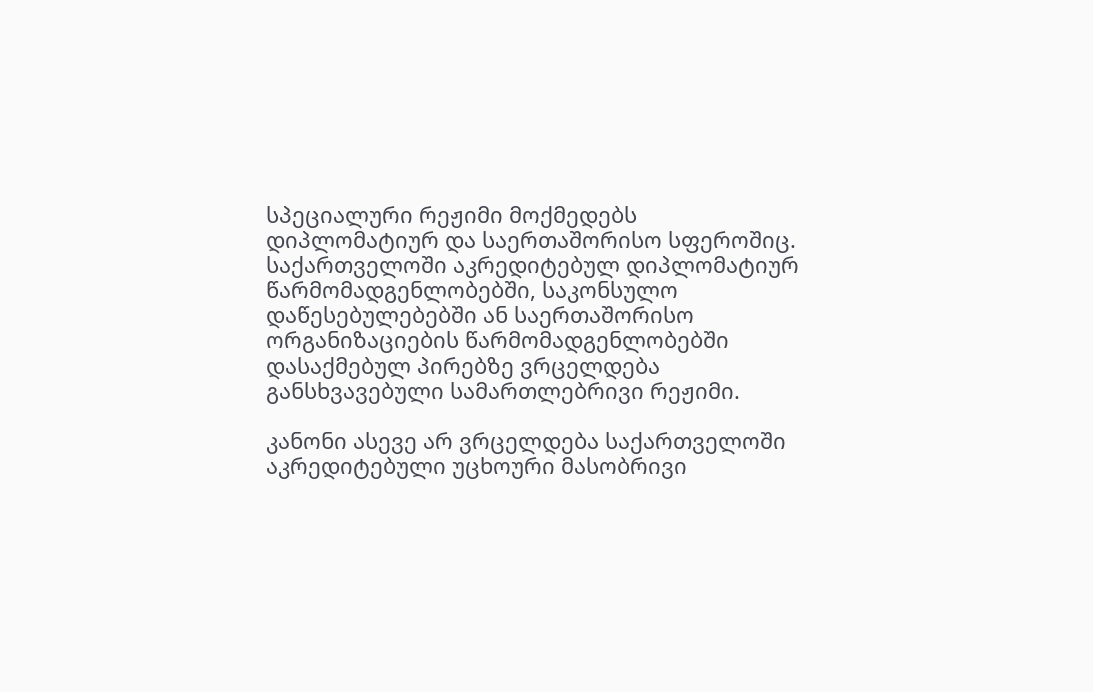სპეციალური რეჟიმი მოქმედებს დიპლომატიურ და საერთაშორისო სფეროშიც. საქართველოში აკრედიტებულ დიპლომატიურ წარმომადგენლობებში, საკონსულო დაწესებულებებში ან საერთაშორისო ორგანიზაციების წარმომადგენლობებში დასაქმებულ პირებზე ვრცელდება განსხვავებული სამართლებრივი რეჟიმი.

კანონი ასევე არ ვრცელდება საქართველოში აკრედიტებული უცხოური მასობრივი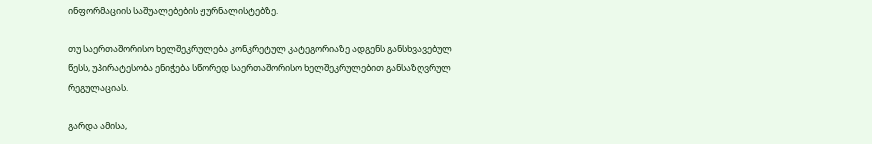ინფორმაციის საშუალებების ჟურნალისტებზე.

თუ საერთაშორისო ხელშეკრულება კონკრეტულ კატეგორიაზე ადგენს განსხვავებულ წესს, უპირატესობა ენიჭება სწორედ საერთაშორისო ხელშეკრულებით განსაზღვრულ რეგულაციას.

გარდა ამისა,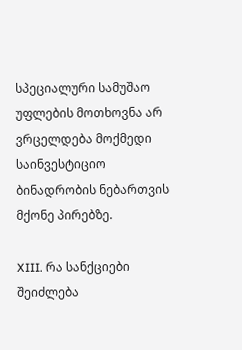სპეციალური სამუშაო უფლების მოთხოვნა არ ვრცელდება მოქმედი საინვესტიციო ბინადრობის ნებართვის მქონე პირებზე.

XIII. რა სანქციები შეიძლება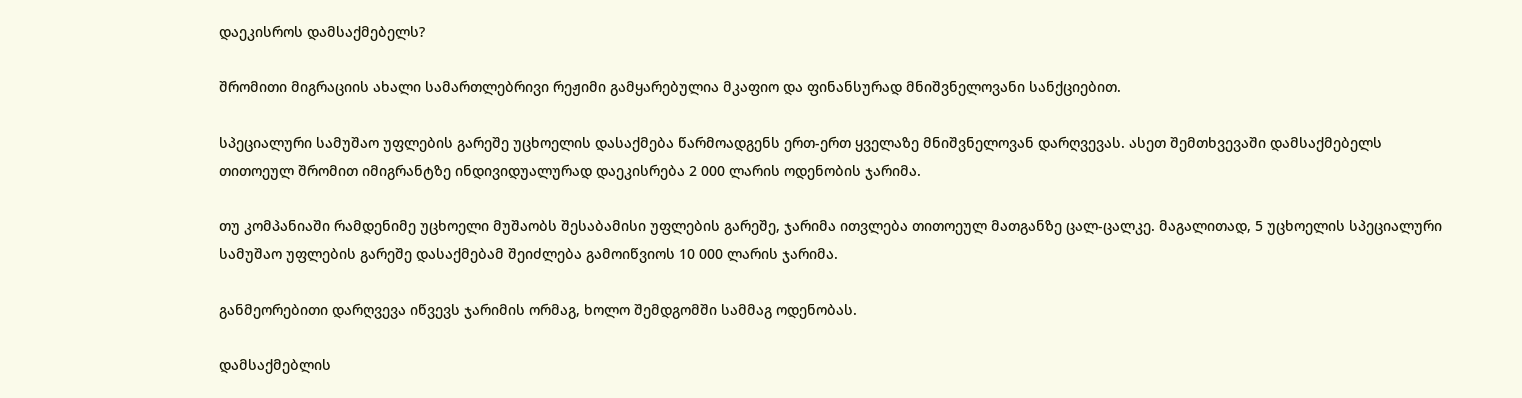დაეკისროს დამსაქმებელს?

შრომითი მიგრაციის ახალი სამართლებრივი რეჟიმი გამყარებულია მკაფიო და ფინანსურად მნიშვნელოვანი სანქციებით.

სპეციალური სამუშაო უფლების გარეშე უცხოელის დასაქმება წარმოადგენს ერთ-ერთ ყველაზე მნიშვნელოვან დარღვევას. ასეთ შემთხვევაში დამსაქმებელს თითოეულ შრომით იმიგრანტზე ინდივიდუალურად დაეკისრება 2 000 ლარის ოდენობის ჯარიმა.

თუ კომპანიაში რამდენიმე უცხოელი მუშაობს შესაბამისი უფლების გარეშე, ჯარიმა ითვლება თითოეულ მათგანზე ცალ-ცალკე. მაგალითად, 5 უცხოელის სპეციალური სამუშაო უფლების გარეშე დასაქმებამ შეიძლება გამოიწვიოს 10 000 ლარის ჯარიმა.

განმეორებითი დარღვევა იწვევს ჯარიმის ორმაგ, ხოლო შემდგომში სამმაგ ოდენობას.

დამსაქმებლის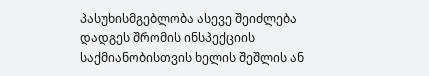პასუხისმგებლობა ასევე შეიძლება დადგეს შრომის ინსპექციის საქმიანობისთვის ხელის შეშლის ან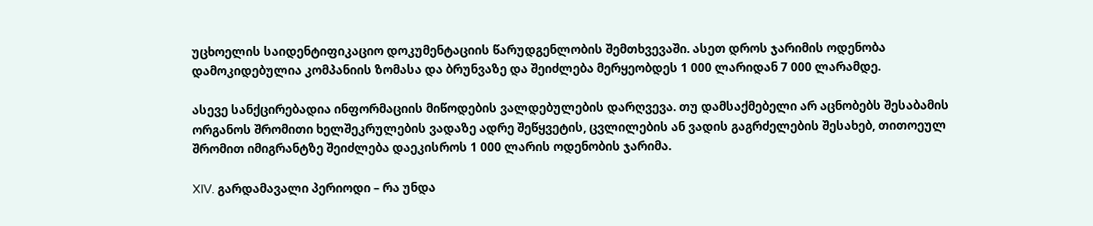უცხოელის საიდენტიფიკაციო დოკუმენტაციის წარუდგენლობის შემთხვევაში. ასეთ დროს ჯარიმის ოდენობა დამოკიდებულია კომპანიის ზომასა და ბრუნვაზე და შეიძლება მერყეობდეს 1 000 ლარიდან 7 000 ლარამდე.

ასევე სანქცირებადია ინფორმაციის მიწოდების ვალდებულების დარღვევა. თუ დამსაქმებელი არ აცნობებს შესაბამის ორგანოს შრომითი ხელშეკრულების ვადაზე ადრე შეწყვეტის, ცვლილების ან ვადის გაგრძელების შესახებ, თითოეულ შრომით იმიგრანტზე შეიძლება დაეკისროს 1 000 ლარის ოდენობის ჯარიმა.

XIV. გარდამავალი პერიოდი – რა უნდა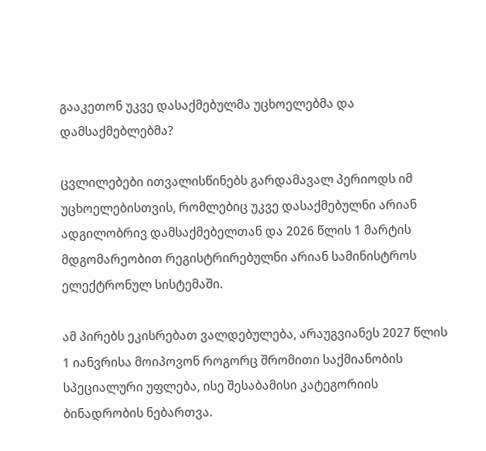გააკეთონ უკვე დასაქმებულმა უცხოელებმა და დამსაქმებლებმა?

ცვლილებები ითვალისწინებს გარდამავალ პერიოდს იმ უცხოელებისთვის, რომლებიც უკვე დასაქმებულნი არიან ადგილობრივ დამსაქმებელთან და 2026 წლის 1 მარტის მდგომარეობით რეგისტრირებულნი არიან სამინისტროს ელექტრონულ სისტემაში.

ამ პირებს ეკისრებათ ვალდებულება, არაუგვიანეს 2027 წლის 1 იანვრისა მოიპოვონ როგორც შრომითი საქმიანობის სპეციალური უფლება, ისე შესაბამისი კატეგორიის ბინადრობის ნებართვა.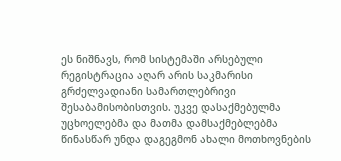ეს ნიშნავს, რომ სისტემაში არსებული რეგისტრაცია აღარ არის საკმარისი გრძელვადიანი სამართლებრივი შესაბამისობისთვის. უკვე დასაქმებულმა უცხოელებმა და მათმა დამსაქმებლებმა წინასწარ უნდა დაგეგმონ ახალი მოთხოვნების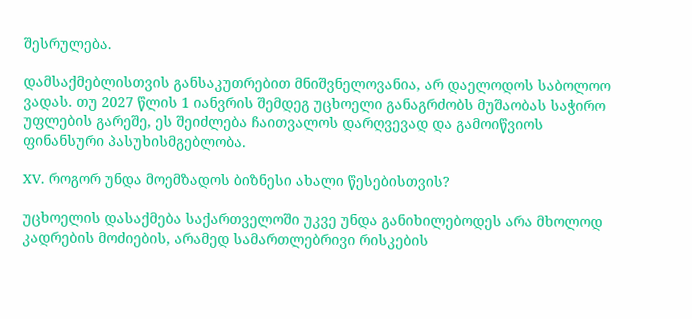შესრულება.

დამსაქმებლისთვის განსაკუთრებით მნიშვნელოვანია, არ დაელოდოს საბოლოო ვადას. თუ 2027 წლის 1 იანვრის შემდეგ უცხოელი განაგრძობს მუშაობას საჭირო უფლების გარეშე, ეს შეიძლება ჩაითვალოს დარღვევად და გამოიწვიოს ფინანსური პასუხისმგებლობა.

XV. როგორ უნდა მოემზადოს ბიზნესი ახალი წესებისთვის?

უცხოელის დასაქმება საქართველოში უკვე უნდა განიხილებოდეს არა მხოლოდ კადრების მოძიების, არამედ სამართლებრივი რისკების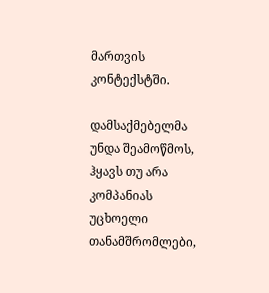მართვის კონტექსტში.

დამსაქმებელმა უნდა შეამოწმოს, ჰყავს თუ არა კომპანიას უცხოელი თანამშრომლები,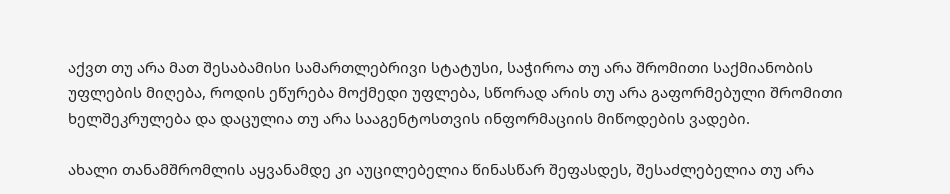აქვთ თუ არა მათ შესაბამისი სამართლებრივი სტატუსი, საჭიროა თუ არა შრომითი საქმიანობის უფლების მიღება, როდის ეწურება მოქმედი უფლება, სწორად არის თუ არა გაფორმებული შრომითი ხელშეკრულება და დაცულია თუ არა სააგენტოსთვის ინფორმაციის მიწოდების ვადები.

ახალი თანამშრომლის აყვანამდე კი აუცილებელია წინასწარ შეფასდეს, შესაძლებელია თუ არა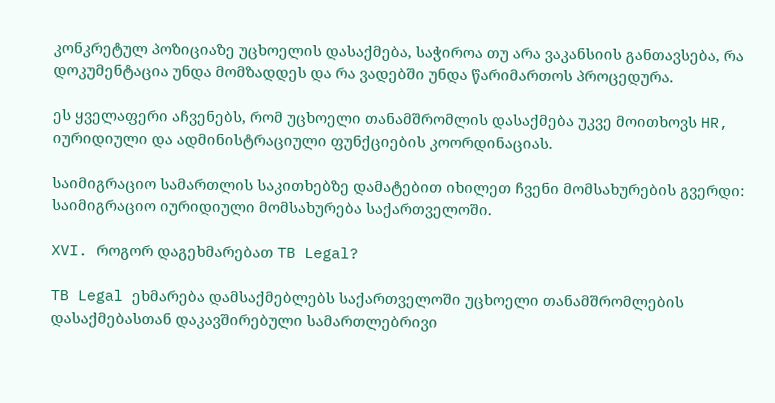კონკრეტულ პოზიციაზე უცხოელის დასაქმება, საჭიროა თუ არა ვაკანსიის განთავსება, რა დოკუმენტაცია უნდა მომზადდეს და რა ვადებში უნდა წარიმართოს პროცედურა.

ეს ყველაფერი აჩვენებს, რომ უცხოელი თანამშრომლის დასაქმება უკვე მოითხოვს HR, იურიდიული და ადმინისტრაციული ფუნქციების კოორდინაციას.

საიმიგრაციო სამართლის საკითხებზე დამატებით იხილეთ ჩვენი მომსახურების გვერდი: საიმიგრაციო იურიდიული მომსახურება საქართველოში.

XVI. როგორ დაგეხმარებათ TB Legal?

TB Legal ეხმარება დამსაქმებლებს საქართველოში უცხოელი თანამშრომლების დასაქმებასთან დაკავშირებული სამართლებრივი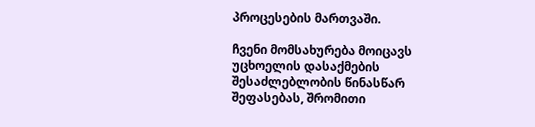პროცესების მართვაში.

ჩვენი მომსახურება მოიცავს უცხოელის დასაქმების შესაძლებლობის წინასწარ შეფასებას, შრომითი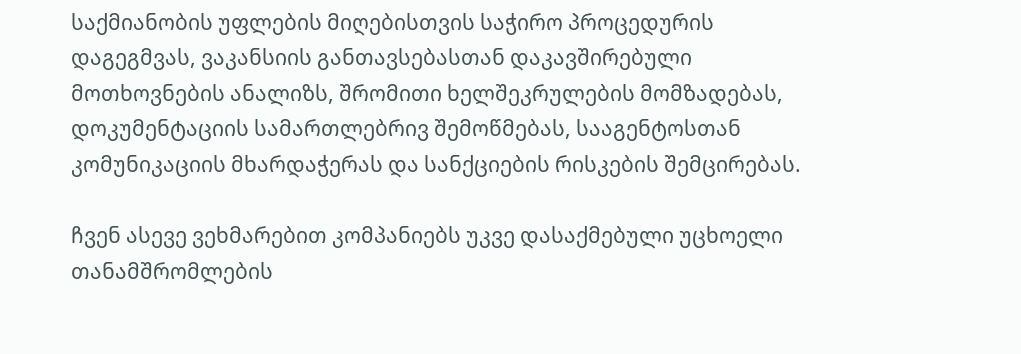საქმიანობის უფლების მიღებისთვის საჭირო პროცედურის დაგეგმვას, ვაკანსიის განთავსებასთან დაკავშირებული მოთხოვნების ანალიზს, შრომითი ხელშეკრულების მომზადებას, დოკუმენტაციის სამართლებრივ შემოწმებას, სააგენტოსთან კომუნიკაციის მხარდაჭერას და სანქციების რისკების შემცირებას.

ჩვენ ასევე ვეხმარებით კომპანიებს უკვე დასაქმებული უცხოელი თანამშრომლების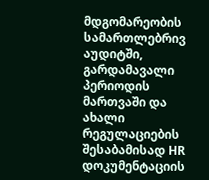მდგომარეობის სამართლებრივ აუდიტში, გარდამავალი პერიოდის მართვაში და ახალი რეგულაციების შესაბამისად HR დოკუმენტაციის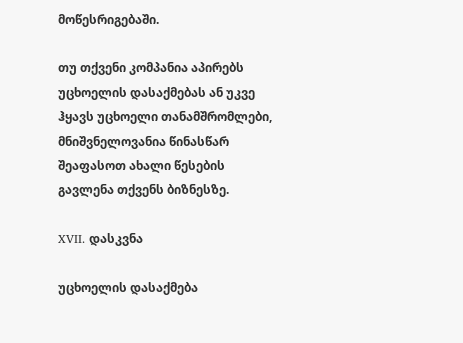მოწესრიგებაში.

თუ თქვენი კომპანია აპირებს უცხოელის დასაქმებას ან უკვე ჰყავს უცხოელი თანამშრომლები, მნიშვნელოვანია წინასწარ შეაფასოთ ახალი წესების გავლენა თქვენს ბიზნესზე.

XVII. დასკვნა

უცხოელის დასაქმება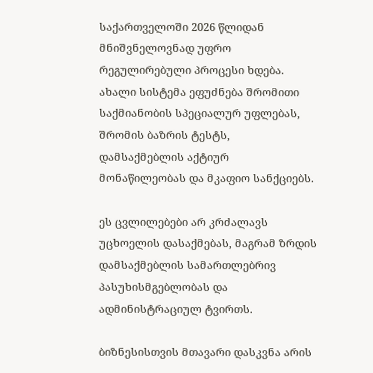საქართველოში 2026 წლიდან მნიშვნელოვნად უფრო რეგულირებული პროცესი ხდება. ახალი სისტემა ეფუძნება შრომითი საქმიანობის სპეციალურ უფლებას, შრომის ბაზრის ტესტს, დამსაქმებლის აქტიურ მონაწილეობას და მკაფიო სანქციებს.

ეს ცვლილებები არ კრძალავს უცხოელის დასაქმებას, მაგრამ ზრდის დამსაქმებლის სამართლებრივ პასუხისმგებლობას და ადმინისტრაციულ ტვირთს.

ბიზნესისთვის მთავარი დასკვნა არის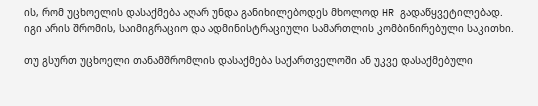ის, რომ უცხოელის დასაქმება აღარ უნდა განიხილებოდეს მხოლოდ HR გადაწყვეტილებად. იგი არის შრომის, საიმიგრაციო და ადმინისტრაციული სამართლის კომბინირებული საკითხი.

თუ გსურთ უცხოელი თანამშრომლის დასაქმება საქართველოში ან უკვე დასაქმებული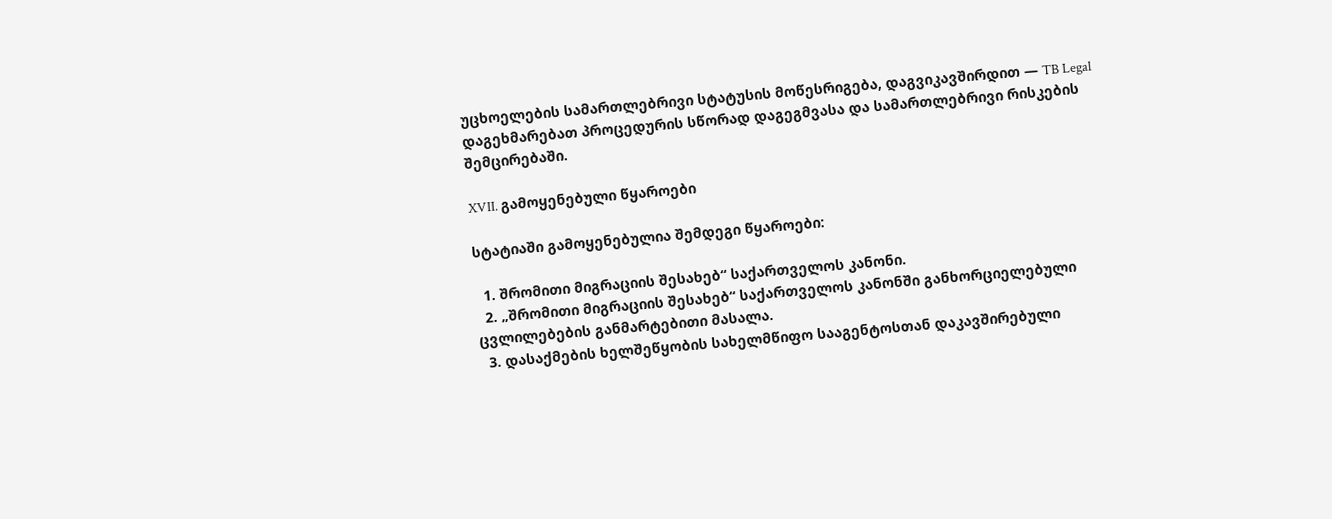უცხოელების სამართლებრივი სტატუსის მოწესრიგება, დაგვიკავშირდით — TB Legal დაგეხმარებათ პროცედურის სწორად დაგეგმვასა და სამართლებრივი რისკების შემცირებაში.

XVII. გამოყენებული წყაროები

სტატიაში გამოყენებულია შემდეგი წყაროები:

  1. შრომითი მიგრაციის შესახებ“ საქართველოს კანონი.
  2. „შრომითი მიგრაციის შესახებ“ საქართველოს კანონში განხორციელებული ცვლილებების განმარტებითი მასალა.
  3. დასაქმების ხელშეწყობის სახელმწიფო სააგენტოსთან დაკავშირებული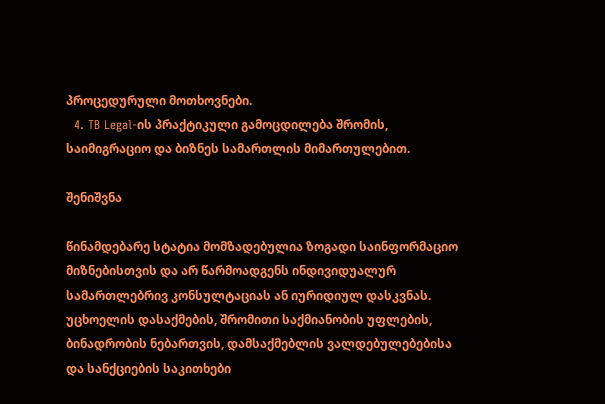პროცედურული მოთხოვნები.
  4. TB Legal-ის პრაქტიკული გამოცდილება შრომის, საიმიგრაციო და ბიზნეს სამართლის მიმართულებით.

შენიშვნა

წინამდებარე სტატია მომზადებულია ზოგადი საინფორმაციო მიზნებისთვის და არ წარმოადგენს ინდივიდუალურ სამართლებრივ კონსულტაციას ან იურიდიულ დასკვნას. უცხოელის დასაქმების, შრომითი საქმიანობის უფლების, ბინადრობის ნებართვის, დამსაქმებლის ვალდებულებებისა და სანქციების საკითხები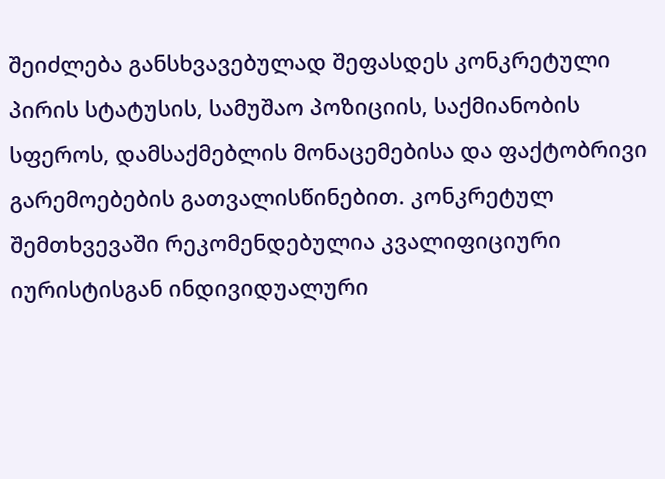შეიძლება განსხვავებულად შეფასდეს კონკრეტული პირის სტატუსის, სამუშაო პოზიციის, საქმიანობის სფეროს, დამსაქმებლის მონაცემებისა და ფაქტობრივი გარემოებების გათვალისწინებით. კონკრეტულ შემთხვევაში რეკომენდებულია კვალიფიციური იურისტისგან ინდივიდუალური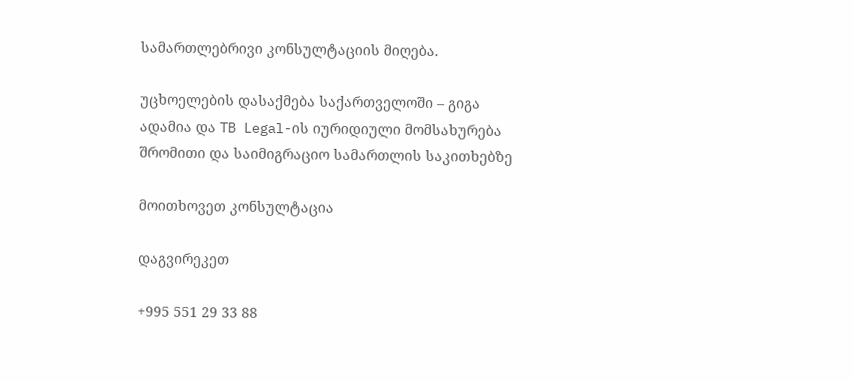სამართლებრივი კონსულტაციის მიღება.

უცხოელების დასაქმება საქართველოში – გიგა ადამია და TB Legal-ის იურიდიული მომსახურება შრომითი და საიმიგრაციო სამართლის საკითხებზე

მოითხოვეთ კონსულტაცია

დაგვირეკეთ

+995 551 29 33 88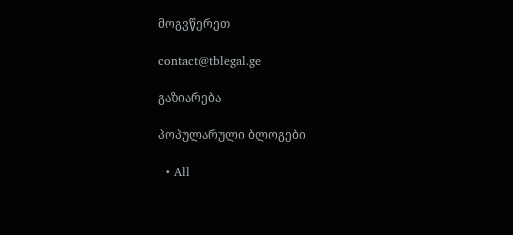მოგვწერეთ

contact@tblegal.ge

გაზიარება

პოპულარული ბლოგები

  • All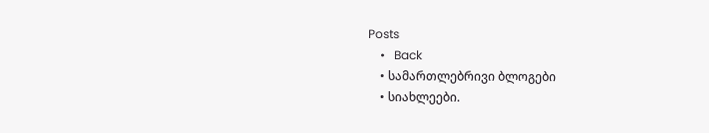Posts
    •   Back
    • სამართლებრივი ბლოგები
    • სიახლეები.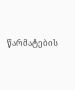წარმატების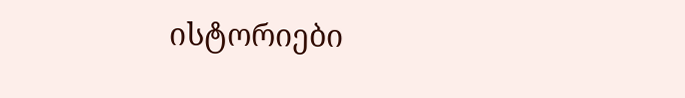ისტორიები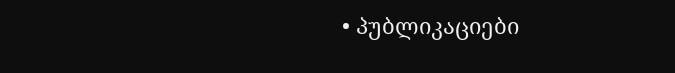• პუბლიკაციები